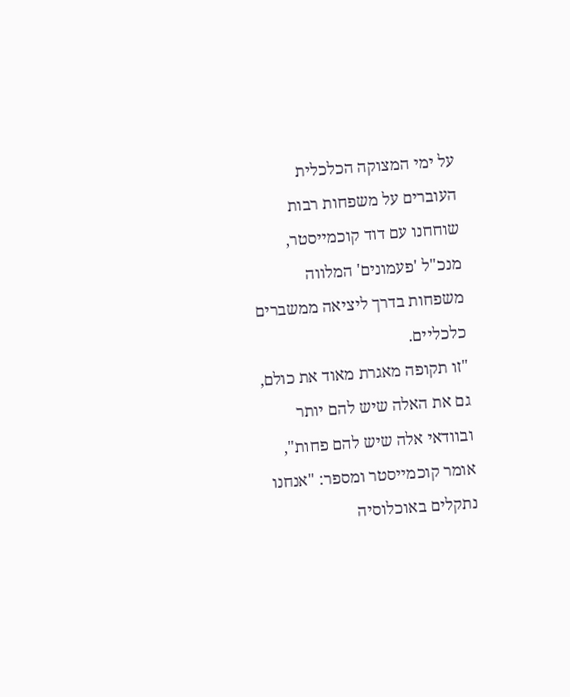על ימי המצוקה הכלכלית העוברים על משפחות רבות שוחחנו עם דוד קוכמייסטר, מנכ"ל 'פעמונים' המלווה משפחות בדרך ליציאה ממשברים כלכליים.
"זו תקופה מאגרת מאוד את כולם, גם את האלה שיש להם יותר ובוודאי אלה שיש להם פחות", אומר קוכמייסטר ומספר: "אנחנו נתקלים באוכלוסיה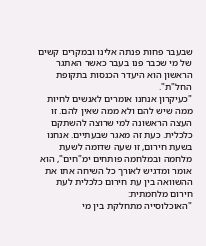שבעבר פחות פנתה אלינו ובמקרים קשים של מי שכבר פנו בעבר כאשר האתגר הראשון הוא היעדר הכנסות בתקופת החל"ת".
"כעיקרון אנחנו אומרים לאנשים לחיות ממה שיש להם ולא ממה שאין להם. זו העצה הראשונה למי שרוצה להשתקם כלכלית. כעת זה מאגר שבעתיים. אנחנו בשעת חירום, זו שעה שדומה לשעת מלחמה ובמלחמה פותחים ימ"חים", הוא אומר ומדגיש לאורך כל השיחה אתו את ההשוואה בין עת חירום כלכלית לעת חירום מלחמתית:
"האוכלוסייה מתחלקת בין מי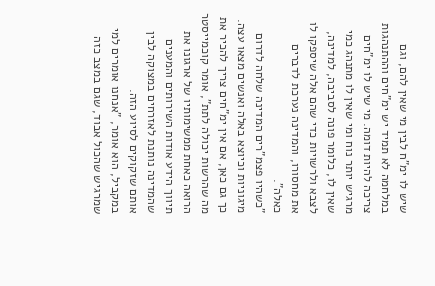שיש לו ימ"ח לבין מי שאין להם, וגם במלחמה לא תמיד יש ימ"חים וההתנהגות צריכה להיות דומה. מי שיש לו ימ"חים מרגיש יותר נוח ומי שאין לו מתנהג כמי שאין לו, כלומר פונה לסביבה, למדינה, לצבא ולרשויות כדי שהם אלה שיספקו לו את מחסורו, והמדינה נערכת לדברים כאלה".
"כשהיו פצמ"רים המדינה שלחה לדרום מיגוניות וכיוצא באלה ואנשים מצאו עצה. כך גם כאן, אם אין ימ"חים צריך להכיר את מה שהרשות יכולה לתת", אומר קוכמייסטר הרואה כאחת ממשימותיו של ארגונו את תיווך הידע אודות השירותים והמענים שהמדינה נותנת לאזרחים במצוקה לבין אותם שזקוקים לסיוע הזה.
במקביל, הוא אומר, "אנחנו אומרים למי שמרגיש שהכול אבוד, שגם במצב כזה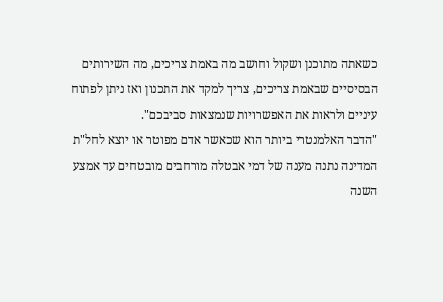כשאתה מתוכנן ושקול וחושב מה באמת צריכים, מה השירותים הבסיסיים שבאמת צריכים, צריך למקד את התכנון ואז ניתן לפתוח עיניים ולראות את האפשרויות שנמצאות סביבכם".
"הדבר האלמנטרי ביותר הוא שכאשר אדם מפוטר או יוצא לחל"ת המדינה נתנה מענה של דמי אבטלה מורחבים מובטחים עד אמצע השנה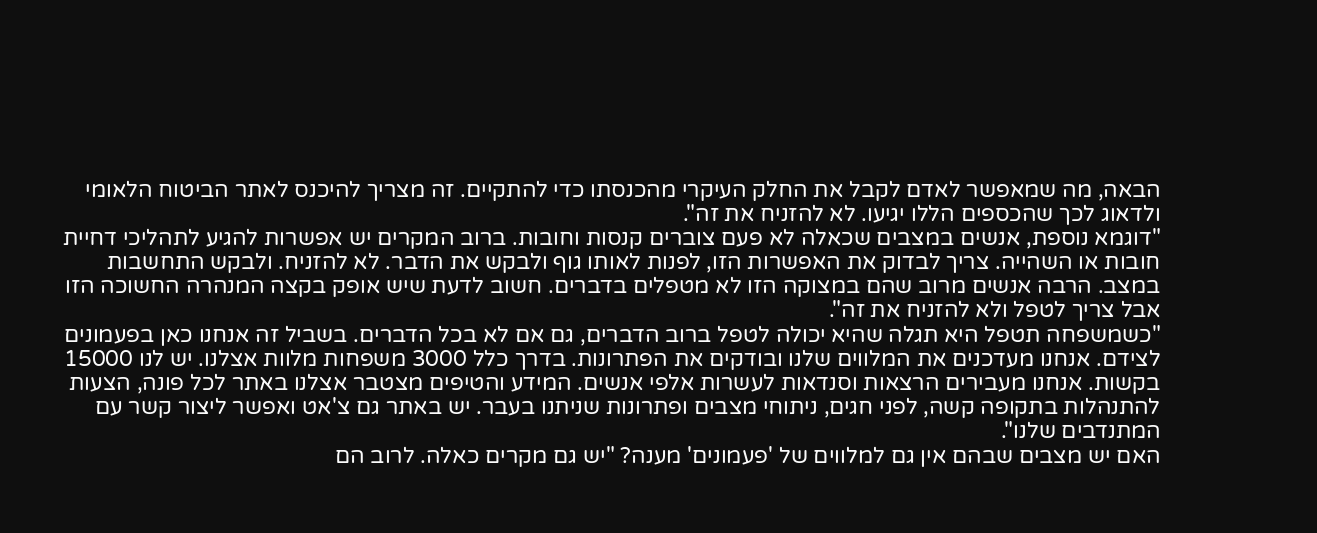הבאה, מה שמאפשר לאדם לקבל את החלק העיקרי מהכנסתו כדי להתקיים. זה מצריך להיכנס לאתר הביטוח הלאומי ולדאוג לכך שהכספים הללו יגיעו. לא להזניח את זה".
"דוגמא נוספת, אנשים במצבים שכאלה לא פעם צוברים קנסות וחובות. ברוב המקרים יש אפשרות להגיע לתהליכי דחיית חובות או השהייה. צריך לבדוק את האפשרות הזו, לפנות לאותו גוף ולבקש את הדבר. לא להזניח. ולבקש התחשבות במצב. הרבה אנשים מרוב שהם במצוקה הזו לא מטפלים בדברים. חשוב לדעת שיש אופק בקצה המנהרה החשוכה הזו אבל צריך לטפל ולא להזניח את זה".
"כשמשפחה תטפל היא תגלה שהיא יכולה לטפל ברוב הדברים, גם אם לא בכל הדברים. בשביל זה אנחנו כאן בפעמונים לצידם. אנחנו מעדכנים את המלווים שלנו ובודקים את הפתרונות. בדרך כלל 3000 משפחות מלוות אצלנו. יש לנו 15000 בקשות. אנחנו מעבירים הרצאות וסנדאות לעשרות אלפי אנשים. המידע והטיפים מצטבר אצלנו באתר לכל פונה, הצעות להתנהלות בתקופה קשה, לפני חגים, ניתוחי מצבים ופתרונות שניתנו בעבר. יש באתר גם צ'אט ואפשר ליצור קשר עם המתנדבים שלנו".
האם יש מצבים שבהם אין גם למלווים של 'פעמונים' מענה? "יש גם מקרים כאלה. לרוב הם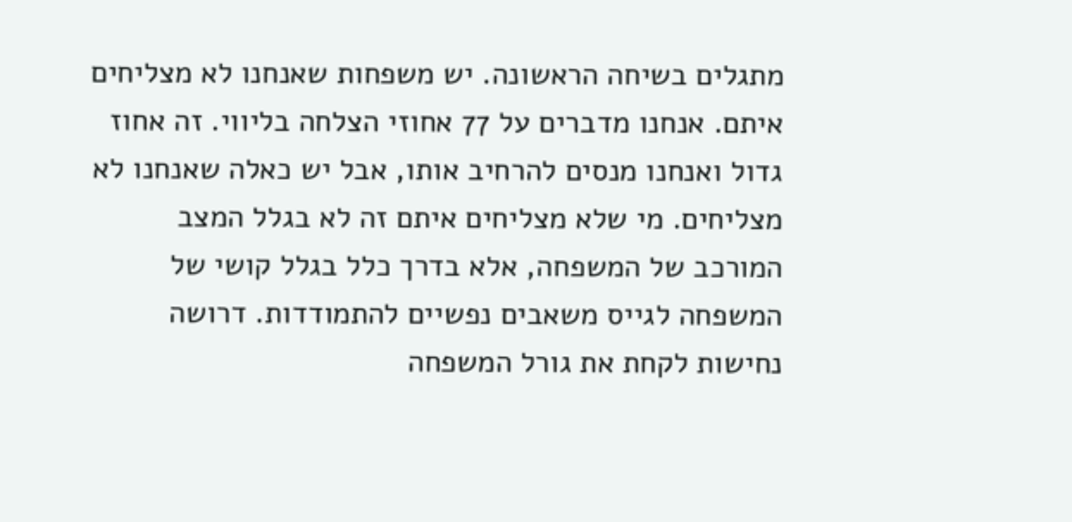מתגלים בשיחה הראשונה. יש משפחות שאנחנו לא מצליחים איתם. אנחנו מדברים על 77 אחוזי הצלחה בליווי. זה אחוז גדול ואנחנו מנסים להרחיב אותו, אבל יש כאלה שאנחנו לא מצליחים. מי שלא מצליחים איתם זה לא בגלל המצב המורכב של המשפחה, אלא בדרך כלל בגלל קושי של המשפחה לגייס משאבים נפשיים להתמודדות. דרושה נחישות לקחת את גורל המשפחה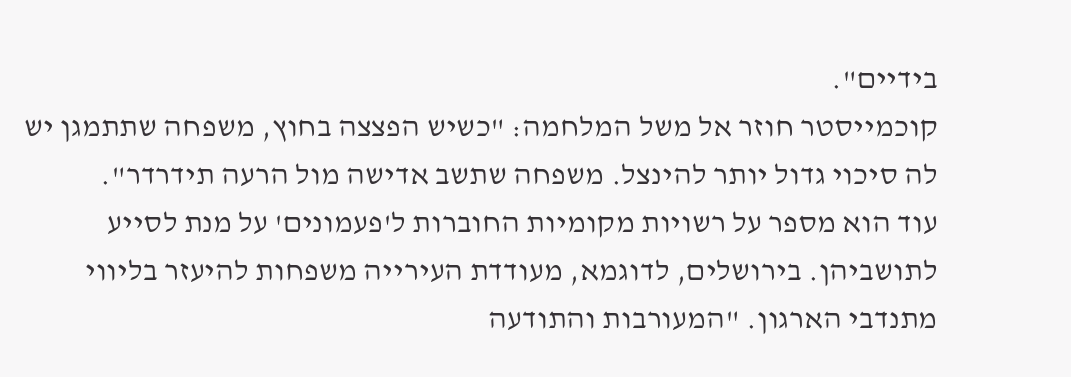בידיים".
קוכמייסטר חוזר אל משל המלחמה: "כשיש הפצצה בחוץ, משפחה שתתמגן יש לה סיכוי גדול יותר להינצל. משפחה שתשב אדישה מול הרעה תידרדר".
עוד הוא מספר על רשויות מקומיות החוברות ל'פעמונים' על מנת לסייע לתושביהן. בירושלים, לדוגמא, מעודדת העירייה משפחות להיעזר בליווי מתנדבי הארגון. "המעורבות והתודעה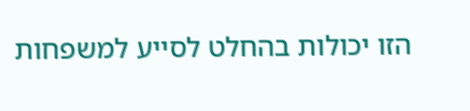הזו יכולות בהחלט לסייע למשפחות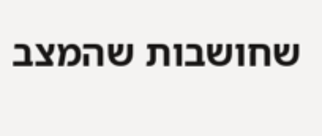שחושבות שהמצב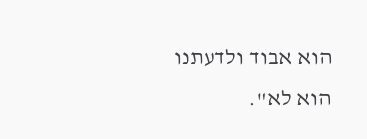הוא אבוד ולדעתנו הוא לא".